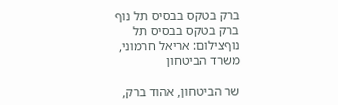ברק בטקס בבסיס תל נוף
ברק בטקס בבסיס תל נוףצילום: אריאל חרמוני, משרד הביטחון

שר הביטחון, אהוד ברק,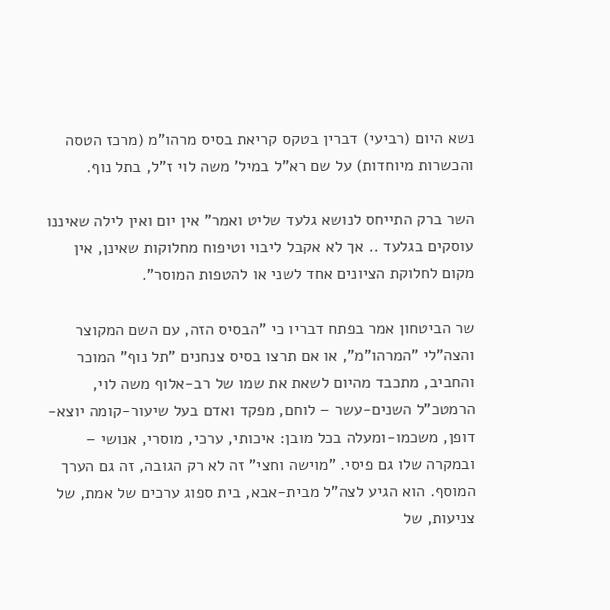נשא היום (רביעי) דברין בטקס קריאת בסיס מרהו"מ (מרכז הטסה והכשרות מיוחדות) על שם רא"ל במיל' משה לוי ז"ל, בתל נוף.

השר ברק התייחס לנושא גלעד שליט ואמר" אין יום ואין לילה שאיננו עוסקים בגלעד .. אך לא אקבל ליבוי וטיפוח מחלוקות שאינן, אין מקום לחלוקת הציונים אחד לשני או להטפות המוסר".

שר הביטחון אמר בפתח דבריו כי "הבסיס הזה, עם השם המקוצר והצה"לי "המרהו"מ", או אם תרצו בסיס צנחנים "תל נוף" המוכר והחביב, מתכבד מהיום לשאת את שמו של רב-אלוף משה לוי, הרמטכ"ל השנים-עשר – לוחם, מפקד ואדם בעל שיעור-קומה יוצא-דופן, משכמו-ומעלה בכל מובן: איכותי, ערכי, מוסרי, אנושי – ובמקרה שלו גם פיסי. "מוישה וחצי" זה לא רק הגובה, זה גם הערך המוסף. הוא הגיע לצה"ל מבית-אבא, בית ספוג ערכים של אמת, של צניעות, של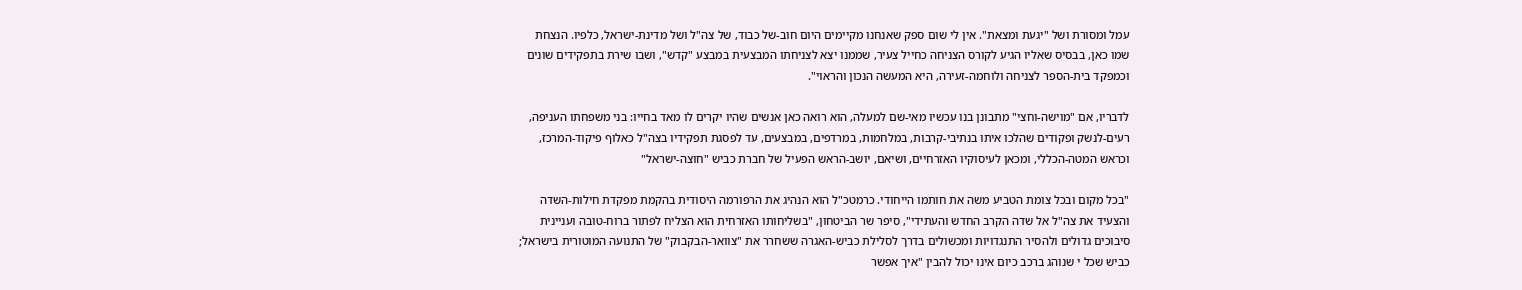עמל ומסורת ושל "יגעת ומצאת". אין לי שום ספק שאנחנו מקיימים היום חוב-של כבוד, של צה"ל ושל מדינת-ישראל, כלפיו. הנצחת שמו כאן, בבסיס שאליו הגיע לקורס הצניחה כחייל צעיר, שממנו יצא לצניחתו המבצעית במבצע "קדש", ושבו שירת בתפקידים שונים וכמפקד בית-הספר לצניחה ולוחמה-זעירה, היא המעשה הנכון והראוי".

לדבריו, אם "מוישה-וחצי" מתבונן בנו עכשיו מאי-שם למעלה, הוא רואה כאן אנשים שהיו יקרים לו מאד בחייו: בני משפחתו העניפה, רעים-לנשק ופקודים שהלכו איתו בנתיבי-קרבות, במלחמות, במרדפים, במבצעים, עד לפסגת תפקידיו בצה"ל כאלוף פיקוד-המרכז, וכראש המטה-הכללי, ומכאן לעיסוקיו האזרחיים, ושיאם, יושב-הראש הפעיל של חברת כביש "חוצה-ישראל"

"בכל מקום ובכל צומת הטביע משה את חותמו הייחודי. כרמטכ"ל הוא הנהיג את הרפורמה היסודית בהקמת מפקדת חילות-השדה והצעיד את צה"ל אל שדה הקרב החדש והעתידי", סיפר שר הביטחון, "בשליחותו האזרחית הוא הצליח לפתור ברוח-טובה ועניינית סיבוכים גדולים ולהסיר התנגדויות ומכשולים בדרך לסלילת כביש-האגרה ששחרר את "צוואר-הבקבוק" של התנועה המוטורית בישראל; כביש שכל י שנוהג ברכב כיום אינו יכול להבין "איך אפשר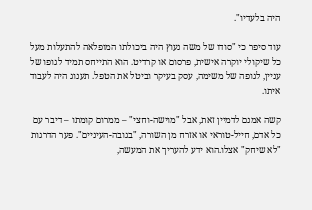היה בלעדיו".

עוד סיפר כי "סודו של משה נעוץ היה ביכולתו המופלאה להתעלות מעל כל שיקולי יוקרה אישית, פרסום או קרדיט. הוא התייחס תמיד לגופו של עניין, לגופה של משימה, עסק בעיקר וביטל את הטפל. תענוג היה לעבוד איתו.

קשה אמנם לדמיין זאת, אבל "מוישה-וחצי" – ממרום קומתו – דיבר עם כל אדם, חייל-טוראי או אזרח מן השורה, "בגובה-העיניים". פער הדרגות "לא שיחק" אצלו.הוא ידע להעריך את המעשה,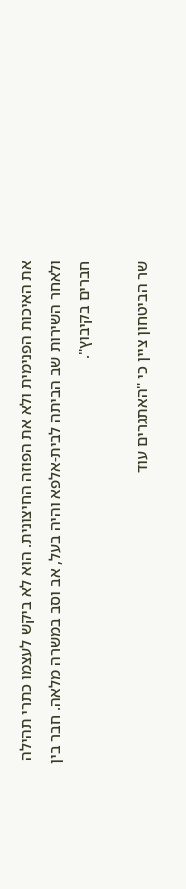את האיכות הפנימית ולא את הפוזה החיצונית. הוא לא ביקש לעצמו כתרי תהילה ולאחר השירות שב הביתה לבית-אלפא והיה בעל, אב וסב במשרה מלאה. חבר בין חברים בקיבוץ".

שר הביטחון ציין כי "האתגרים עוד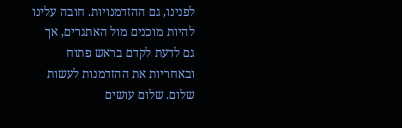לפנינו, גם ההזדמנויות. חובה עלינו להיות מוכנים מול האתגרים, אך גם לדעת לקדם בראש פתוח ובאחריות את ההזדמנות לעשות שלום. שלום עושים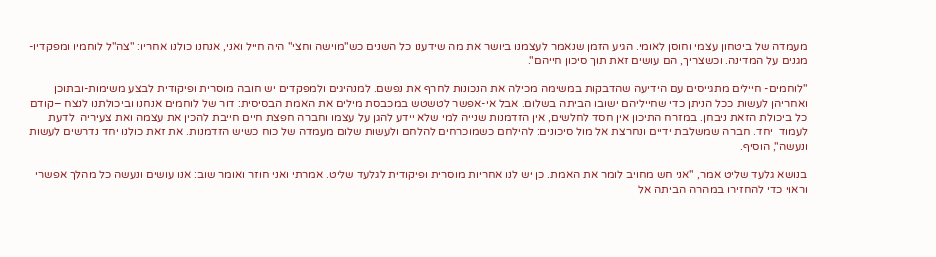מעמדה של ביטחון עצמי וחוסן לאומי. הגיע הזמן שנאמר לעצמנו ביושר את מה שידענו כל השנים כש"מוישה וחצי" היה חייל ואני, אנחנו כולנו אחריו: "צה"ל לוחמיו ומפקדיו- מגנים על המדינה. וכשצריך, הם עושים זאת תוך סיכון חייהם".

"לוחמים- חיילים מתגייסים עם הידיעה שהדבקות במשימה מכילה את הנכונות לחרף את נפשם. למנהיגים ולמפקדים יש חובה מוסרית ופיקודית לבצע משימות-ובתוכן ואחריהן לעשות ככל הניתן כדי שחייליהם ישובו הביתה בשלום. אבל אי-אפשר לטשטש במכבסת מילים את האמת הבסיסית: דור של לוחמים אנחנו וביכולתנו לנצח –קודם כל ביכולת הזאת ניבחן. במזרח התיכון אין חסד לחלשים, אין הזדמנות שנייה למי שלא יידע להגן על עצמו וחברה חפצת חיים חייבת להכין את עצמה ואת צעיריה  לדעת לעמוד  יחד. חברה שמשלבת ידיים ונחרצת אל מול סיכונים: להילחם כשמוכרחים להלחם ולעשות שלום מעמדה של כוח כשיש הזדמנות. את זאת כולנו יחד נדרשים לעשות ונעשה", הוסיף.

בנושא גלעד שליט אמר, "אני חש מחויב לומר את האמת. כן יש לנו אחריות מוסרית ופיקודית לגלעד שליט. אמרתי ואני חוזר ואומר שוב: אנו עושים ונעשה כל מהלך אפשרי וראוי כדי להחזירו במהרה הביתה אל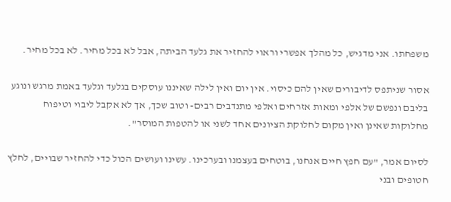משפחתו. אני מדגיש, כל מהלך אפשרי וראוי להחזיר את גלעד הביתה, אבל לא בכל מחיר. לא בכל מחיר.

אסור שניתפס לדיבורים שאין להם כיסוי. אין יום ואין לילה שאיננו עוסקים בגלעד וגלעד באמת מרגש ונוגע בליבם ונפשם של אלפי ומאות אזרחים ואלפי מתנדבים רבים- וטוב שכך, אך לא אקבל ליבוי וטיפוח מחלוקות שאינן ואין מקום לחלוקת הציונים אחד לשני או להטפות המוסר".

לסיום אמר, "עם חפץ חיים אנחנו, בוטחים בעצמנו ובערכינו. עשינו ועושים הכול כדי להחזיר שבויים, לחלץ חטופים ובני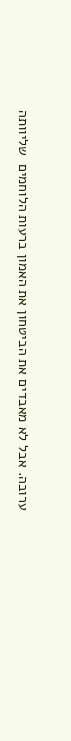ערובה. אבל לא מאבדים את הביטחון את האמון ברעות הלוחמים  שליוותה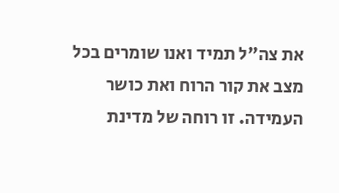את צה"ל תמיד ואנו שומרים בכל מצב את קור הרוח ואת כושר העמידה. זו רוחה של מדינת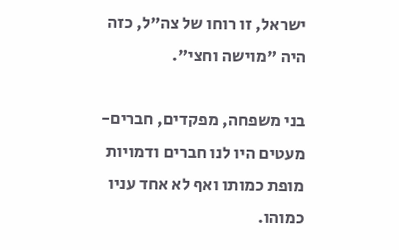ישראל, זו רוחו של צה"ל, כזה היה "מוישה וחצי".

בני משפחה, מפקדים, חברים- מעטים היו לנו חברים ודמויות מופת כמותו ואף לא אחד עניו כמוהו.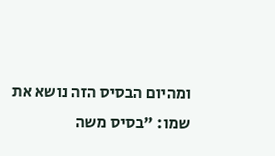ומהיום הבסיס הזה נושא את שמו: "בסיס משה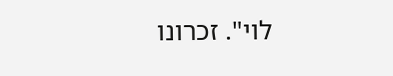לוי". זכרונו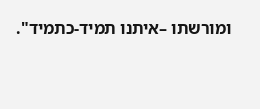ומורשתו –איתנו תמיד-כתמיד".